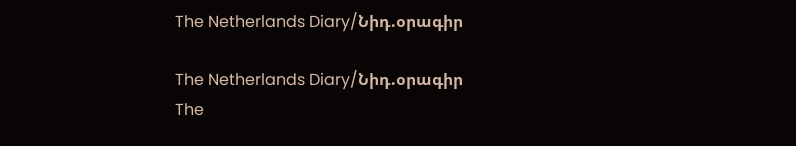The Netherlands Diary/Նիդ.օրագիր

The Netherlands Diary/Նիդ.օրագիր
The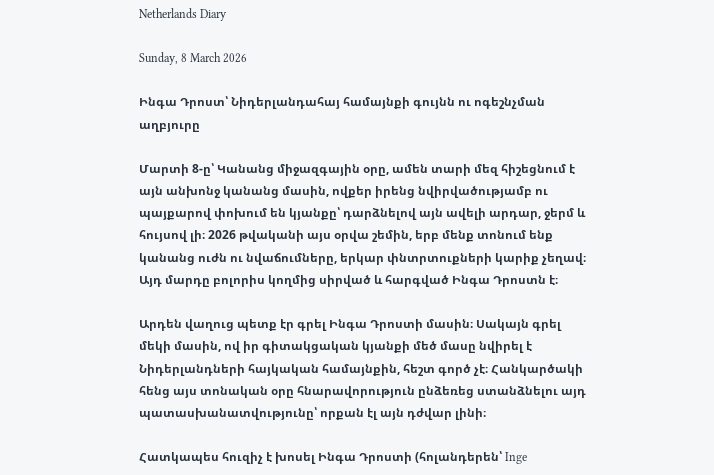Netherlands Diary

Sunday, 8 March 2026

Ինգա Դրոստ՝ Նիդերլանդահայ համայնքի գույնն ու ոգեշնչման աղբյուրը

Մարտի 8-ը՝ Կանանց միջազգային օրը, ամեն տարի մեզ հիշեցնում է այն անխոնջ կանանց մասին, ովքեր իրենց նվիրվածությամբ ու պայքարով փոխում են կյանքը՝ դարձնելով այն ավելի արդար, ջերմ և հույսով լի։ 2026 թվականի այս օրվա շեմին, երբ մենք տոնում ենք կանանց ուժն ու նվաճումները, երկար փնտրտուքների կարիք չեղավ։ Այդ մարդը բոլորիս կողմից սիրված և հարգված Ինգա Դրոստն է։

Արդեն վաղուց պետք էր գրել Ինգա Դրոստի մասին։ Սակայն գրել մեկի մասին, ով իր գիտակցական կյանքի մեծ մասը նվիրել է Նիդերլանդների հայկական համայնքին, հեշտ գործ չէ։ Հանկարծակի հենց այս տոնական օրը հնարավորություն ընձեռեց ստանձնելու այդ պատասխանատվությունը՝ որքան էլ այն դժվար լինի։

Հատկապես հուզիչ է խոսել Ինգա Դրոստի (հոլանդերեն՝ Inge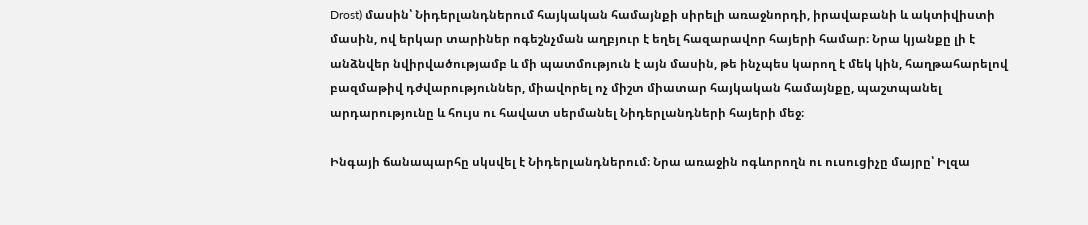Drost) մասին՝ Նիդերլանդներում հայկական համայնքի սիրելի առաջնորդի, իրավաբանի և ակտիվիստի մասին, ով երկար տարիներ ոգեշնչման աղբյուր է եղել հազարավոր հայերի համար։ Նրա կյանքը լի է անձնվեր նվիրվածությամբ և մի պատմություն է այն մասին, թե ինչպես կարող է մեկ կին, հաղթահարելով բազմաթիվ դժվարություններ, միավորել ոչ միշտ միատար հայկական համայնքը, պաշտպանել արդարությունը և հույս ու հավատ սերմանել Նիդերլանդների հայերի մեջ։

Ինգայի ճանապարհը սկսվել է Նիդերլանդներում։ Նրա առաջին ոգևորողն ու ուսուցիչը մայրը՝ Իլզա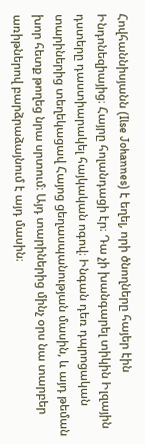Հովհաննիսյանն (Ilse Johannes) է եղել, որի ծնողները հայեր էին Ինդոնեզիայից։ Հայրը հոլանդացի էր։ Դա չի խանգարել տիկին Իլզային դստերը դաստիարակել հայկական ոգով։ Ինգան դեռ դպրոցական տարիներից տեղեկացավ Հայոց ցեղասպանության մասին, և այդ թեման խոր հետք թողեց նրա սրտում։ Այդ տարիներից մինչ օրս նա տարբեր առիթներով բարձրաձայնում է այդ մասին։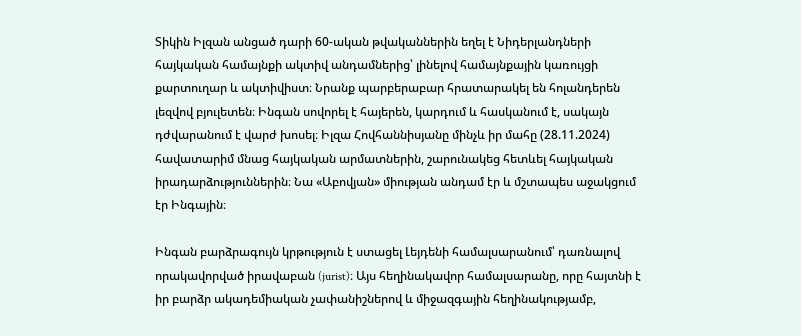Տիկին Իլզան անցած դարի 60-ական թվականներին եղել է Նիդերլանդների հայկական համայնքի ակտիվ անդամներից՝ լինելով համայնքային կառույցի քարտուղար և ակտիվիստ։ Նրանք պարբերաբար հրատարակել են հոլանդերեն լեզվով բյուլետեն։ Ինգան սովորել է հայերեն, կարդում և հասկանում է, սակայն դժվարանում է վարժ խոսել։ Իլզա Հովհաննիսյանը մինչև իր մահը (28.11.2024) հավատարիմ մնաց հայկական արմատներին, շարունակեց հետևել հայկական իրադարձություններին։ Նա «Աբովյան» միության անդամ էր և մշտապես աջակցում էր Ինգային։

Ինգան բարձրագույն կրթություն է ստացել Լեյդենի համալսարանում՝ դառնալով որակավորված իրավաբան (jurist)։ Այս հեղինակավոր համալսարանը, որը հայտնի է իր բարձր ակադեմիական չափանիշներով և միջազգային հեղինակությամբ,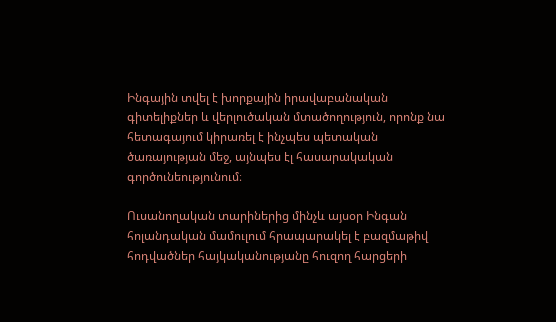Ինգային տվել է խորքային իրավաբանական գիտելիքներ և վերլուծական մտածողություն, որոնք նա հետագայում կիրառել է ինչպես պետական ծառայության մեջ, այնպես էլ հասարակական գործունեությունում։

Ուսանողական տարիներից մինչև այսօր Ինգան հոլանդական մամուլում հրապարակել է բազմաթիվ հոդվածներ հայկականությանը հուզող հարցերի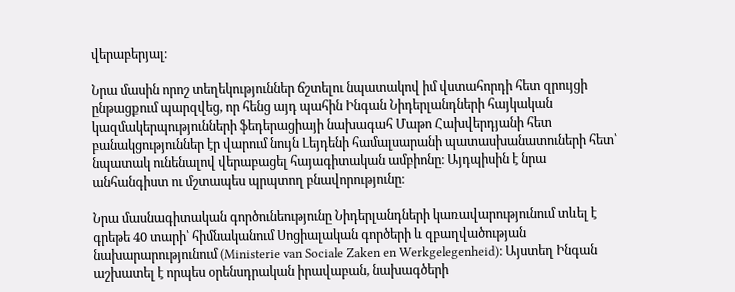վերաբերյալ։

Նրա մասին որոշ տեղեկություններ ճշտելու նպատակով իմ վստահորդի հետ զրույցի ընթացքում պարզվեց, որ հենց այդ պահին Ինգան Նիդերլանդների հայկական կազմակերպությունների ֆեդերացիայի նախագահ Մաթո Հախվերդյանի հետ բանակցություններ էր վարում նույն Լեյդենի համալսարանի պատասխանատուների հետ՝ նպատակ ունենալով վերաբացել հայագիտական ամբիոնը։ Այդպիսին է նրա անհանգիստ ու մշտապես պրպտող բնավորությունը։

Նրա մասնագիտական գործունեությունը Նիդերլանդների կառավարությունում տևել է գրեթե 40 տարի՝ հիմնականում Սոցիալական գործերի և զբաղվածության նախարարությունում (Ministerie van Sociale Zaken en Werkgelegenheid)։ Այստեղ Ինգան աշխատել է որպես օրենսդրական իրավաբան, նախագծերի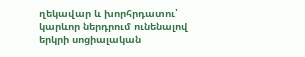ղեկավար և խորհրդատու՝ կարևոր ներդրում ունենալով երկրի սոցիալական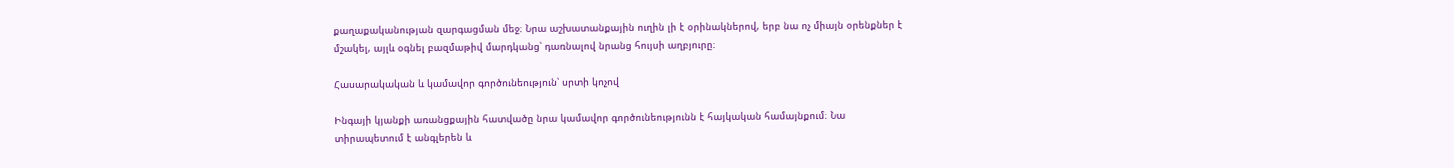քաղաքականության զարգացման մեջ։ Նրա աշխատանքային ուղին լի է օրինակներով, երբ նա ոչ միայն օրենքներ է մշակել, այլև օգնել բազմաթիվ մարդկանց՝ դառնալով նրանց հույսի աղբյուրը։

Հասարակական և կամավոր գործունեություն՝ սրտի կոչով

Ինգայի կյանքի առանցքային հատվածը նրա կամավոր գործունեությունն է հայկական համայնքում։ Նա տիրապետում է անգլերեն և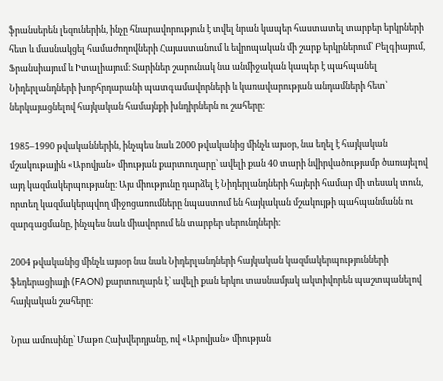ֆրանսերեն լեզուներին, ինչը հնարավորություն է տվել նրան կապեր հաստատել տարբեր երկրների հետ և մասնակցել համաժողովների Հայաստանում և եվրոպական մի շարք երկրներում՝ Բելգիայում, Ֆրանսիայում և Իտալիայում։ Տարիներ շարունակ նա անմիջական կապեր է պահպանել Նիդերլանդների խորհրդարանի պատգամավորների և կառավարության անդամների հետ՝ ներկայացնելով հայկական համայնքի խնդիրներն ու շահերը։

1985–1990 թվականներին, ինչպես նաև 2000 թվականից մինչև այսօր, նա եղել է հայկական մշակութային «Աբովյան» միության քարտուղարը՝ ավելի քան 40 տարի նվիրվածությամբ ծառայելով այդ կազմակերպությանը։ Այս միությունը դարձել է Նիդերլանդների հայերի համար մի տեսակ տուն, որտեղ կազմակերպվող միջոցառումները նպաստում են հայկական մշակույթի պահպանմանն ու զարգացմանը, ինչպես նաև միավորում են տարբեր սերունդների։

2004 թվականից մինչև այսօր նա նաև Նիդերլանդների հայկական կազմակերպությունների ֆեդերացիայի (FAON) քարտուղարն է՝ ավելի քան երկու տասնամյակ ակտիվորեն պաշտպանելով հայկական շահերը։

Նրա ամուսինը՝ Մաթո Հախվերդյանը, ով «Աբովյան» միության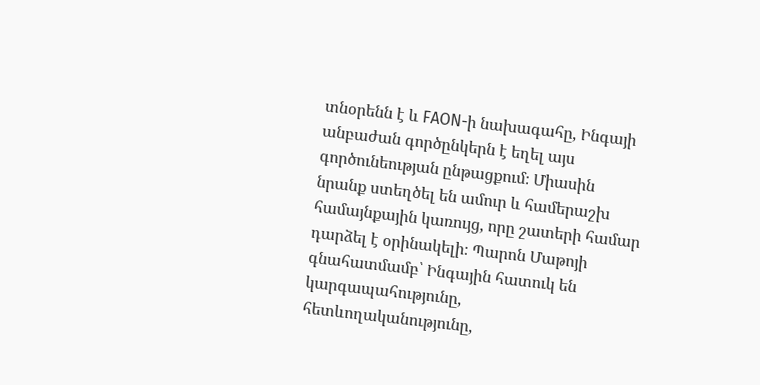տնօրենն է և FAON-ի նախագահը, Ինգայի անբաժան գործընկերն է եղել այս գործունեության ընթացքում։ Միասին նրանք ստեղծել են ամուր և համերաշխ համայնքային կառույց, որը շատերի համար դարձել է օրինակելի։ Պարոն Մաթոյի գնահատմամբ՝ Ինգային հատուկ են կարգապահությունը, հետևողականությունը,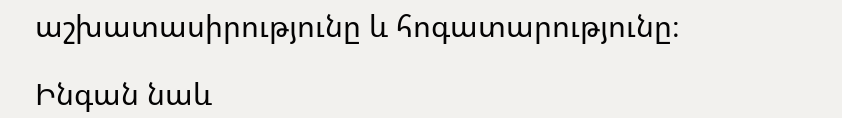աշխատասիրությունը և հոգատարությունը։

Ինգան նաև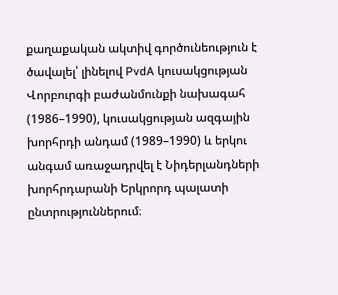քաղաքական ակտիվ գործունեություն է ծավալել՝ լինելով PvdA կուսակցության Վորբուրգի բաժանմունքի նախագահ (1986–1990), կուսակցության ազգային խորհրդի անդամ (1989–1990) և երկու անգամ առաջադրվել է Նիդերլանդների խորհրդարանի Երկրորդ պալատի ընտրություններում։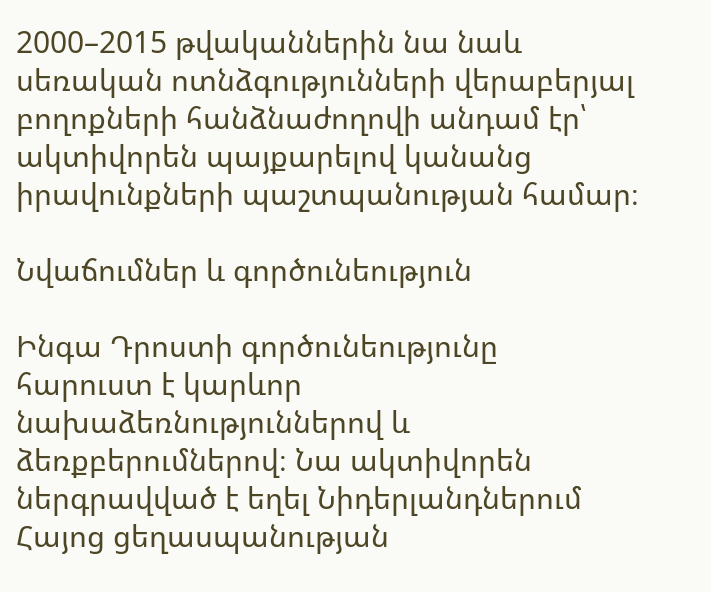2000–2015 թվականներին նա նաև սեռական ոտնձգությունների վերաբերյալ բողոքների հանձնաժողովի անդամ էր՝ ակտիվորեն պայքարելով կանանց իրավունքների պաշտպանության համար։

Նվաճումներ և գործունեություն

Ինգա Դրոստի գործունեությունը հարուստ է կարևոր նախաձեռնություններով և ձեռքբերումներով։ Նա ակտիվորեն ներգրավված է եղել Նիդերլանդներում Հայոց ցեղասպանության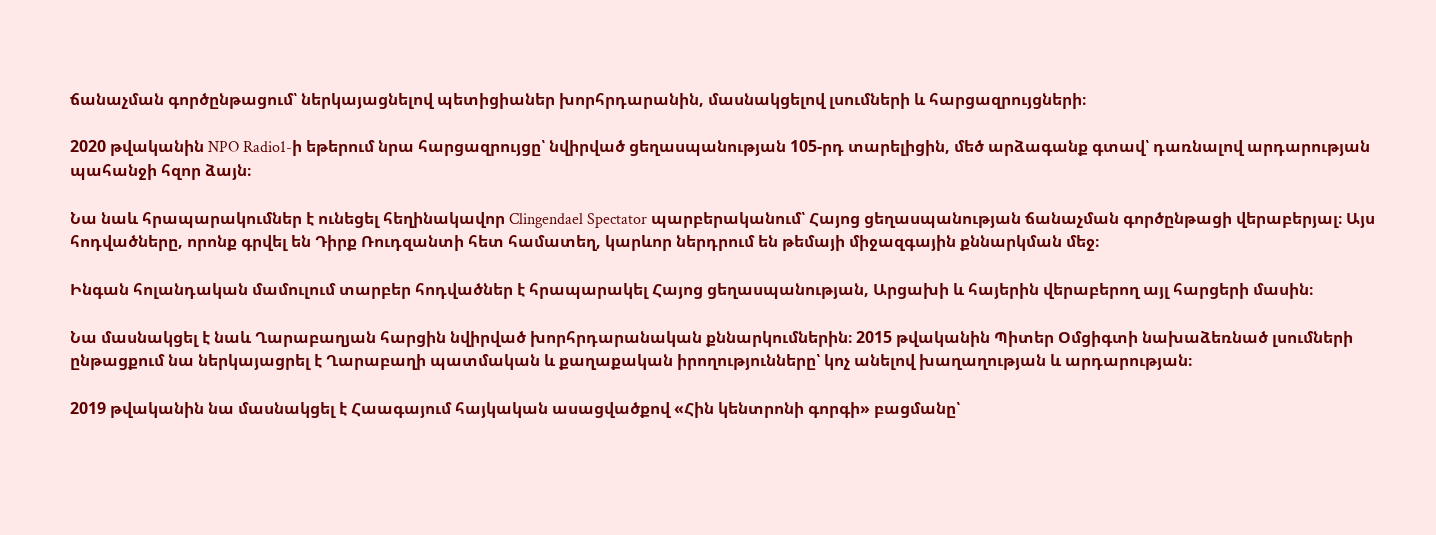ճանաչման գործընթացում՝ ներկայացնելով պետիցիաներ խորհրդարանին, մասնակցելով լսումների և հարցազրույցների։

2020 թվականին NPO Radio1-ի եթերում նրա հարցազրույցը՝ նվիրված ցեղասպանության 105-րդ տարելիցին, մեծ արձագանք գտավ՝ դառնալով արդարության պահանջի հզոր ձայն։

Նա նաև հրապարակումներ է ունեցել հեղինակավոր Clingendael Spectator պարբերականում՝ Հայոց ցեղասպանության ճանաչման գործընթացի վերաբերյալ։ Այս հոդվածները, որոնք գրվել են Դիրք Ռուդզանտի հետ համատեղ, կարևոր ներդրում են թեմայի միջազգային քննարկման մեջ։

Ինգան հոլանդական մամուլում տարբեր հոդվածներ է հրապարակել Հայոց ցեղասպանության, Արցախի և հայերին վերաբերող այլ հարցերի մասին։

Նա մասնակցել է նաև Ղարաբաղյան հարցին նվիրված խորհրդարանական քննարկումներին։ 2015 թվականին Պիտեր Օմցիգտի նախաձեռնած լսումների ընթացքում նա ներկայացրել է Ղարաբաղի պատմական և քաղաքական իրողությունները՝ կոչ անելով խաղաղության և արդարության։

2019 թվականին նա մասնակցել է Հաագայում հայկական ասացվածքով «Հին կենտրոնի գորգի» բացմանը՝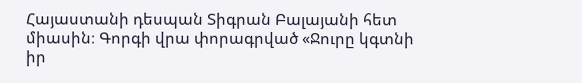Հայաստանի դեսպան Տիգրան Բալայանի հետ միասին։ Գորգի վրա փորագրված «Ջուրը կգտնի իր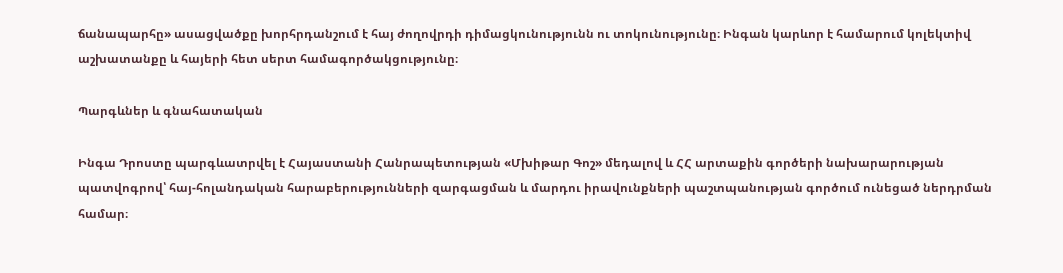ճանապարհը» ասացվածքը խորհրդանշում է հայ ժողովրդի դիմացկունությունն ու տոկունությունը։ Ինգան կարևոր է համարում կոլեկտիվ աշխատանքը և հայերի հետ սերտ համագործակցությունը։

Պարգևներ և գնահատական

Ինգա Դրոստը պարգևատրվել է Հայաստանի Հանրապետության «Մխիթար Գոշ» մեդալով և ՀՀ արտաքին գործերի նախարարության պատվոգրով՝ հայ-հոլանդական հարաբերությունների զարգացման և մարդու իրավունքների պաշտպանության գործում ունեցած ներդրման համար։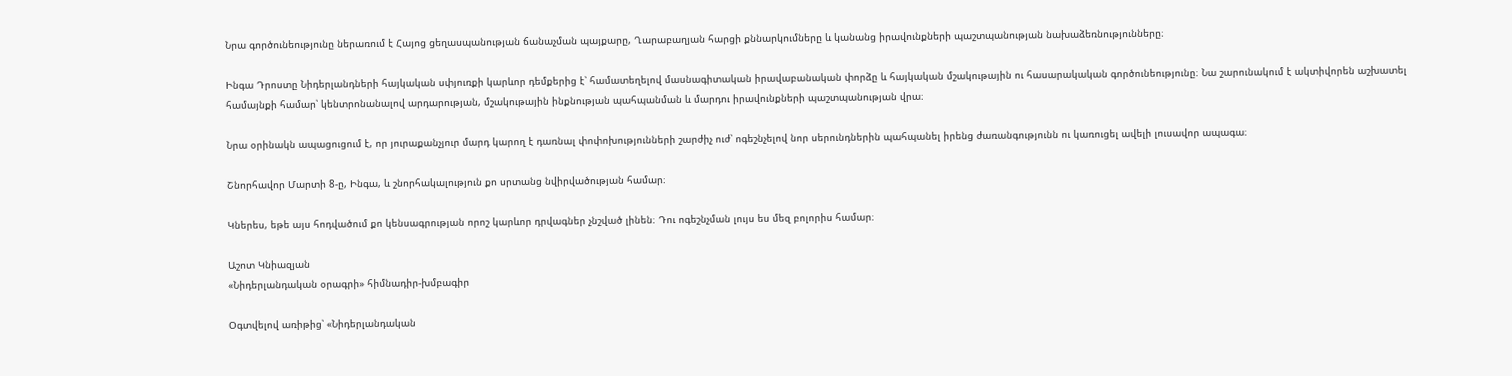Նրա գործունեությունը ներառում է Հայոց ցեղասպանության ճանաչման պայքարը, Ղարաբաղյան հարցի քննարկումները և կանանց իրավունքների պաշտպանության նախաձեռնությունները։

Ինգա Դրոստը Նիդերլանդների հայկական սփյուռքի կարևոր դեմքերից է՝ համատեղելով մասնագիտական իրավաբանական փորձը և հայկական մշակութային ու հասարակական գործունեությունը։ Նա շարունակում է ակտիվորեն աշխատել համայնքի համար՝ կենտրոնանալով արդարության, մշակութային ինքնության պահպանման և մարդու իրավունքների պաշտպանության վրա։

Նրա օրինակն ապացուցում է, որ յուրաքանչյուր մարդ կարող է դառնալ փոփոխությունների շարժիչ ուժ՝ ոգեշնչելով նոր սերունդներին պահպանել իրենց ժառանգությունն ու կառուցել ավելի լուսավոր ապագա։

Շնորհավոր Մարտի 8-ը, Ինգա, և շնորհակալություն քո սրտանց նվիրվածության համար։

Կներես, եթե այս հոդվածում քո կենսագրության որոշ կարևոր դրվագներ չնշված լինեն։ Դու ոգեշնչման լույս ես մեզ բոլորիս համար։

Աշոտ Կնիազյան
«Նիդերլանդական օրագրի» հիմնադիր-խմբագիր

Օգտվելով առիթից՝ «Նիդերլանդական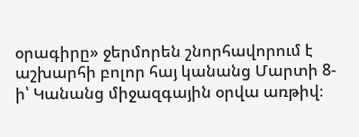օրագիրը» ջերմորեն շնորհավորում է աշխարհի բոլոր հայ կանանց Մարտի 8-ի՝ Կանանց միջազգային օրվա առթիվ։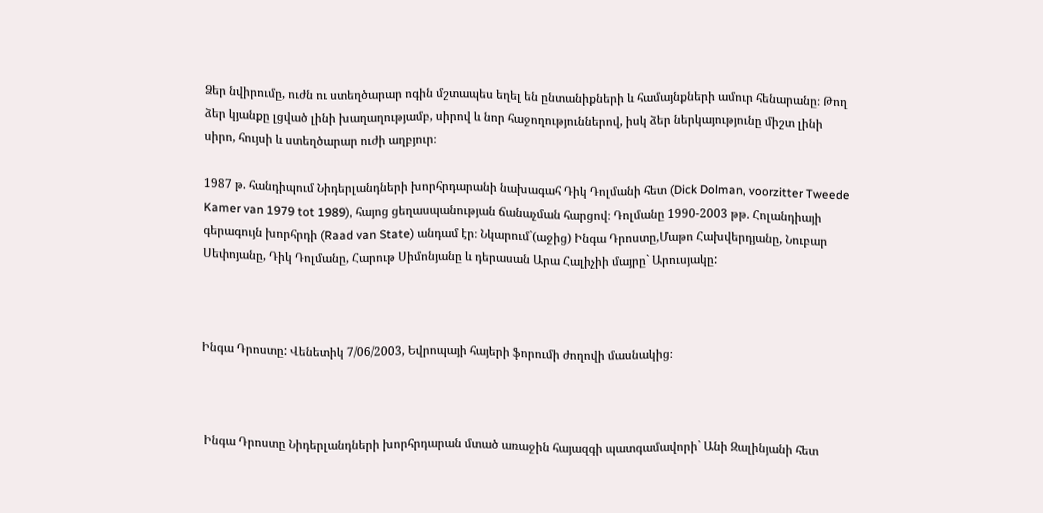Ձեր նվիրումը, ուժն ու ստեղծարար ոգին մշտապես եղել են ընտանիքների և համայնքների ամուր հենարանը։ Թող ձեր կյանքը լցված լինի խաղաղությամբ, սիրով և նոր հաջողություններով, իսկ ձեր ներկայությունը միշտ լինի սիրո, հույսի և ստեղծարար ուժի աղբյուր։

1987 թ. հանդիպում Նիդերլանդների խորհրդարանի նախագահ Դիկ Դոլմանի հետ (Dick Dolman, voorzitter Tweede Kamer van 1979 tot 1989), հայոց ցեղասպանության ճանաչման հարցով։ Դոլմանը 1990-2003 թթ. Հոլանդիայի գերագույն խորհրդի (Raad van State) անդամ էր։ Նկարում`(աջից) Ինգա Դրոստը,Մաթո Հախվերդյանը, Նուբար Սեփոյանը, Դիկ Դոլմանը, Հարութ Սիմոնյանը և դերասան Արա Հալիչիի մայրը` Արուսյակը:



Ինգա Դրոստը: Վենետիկ 7/06/2003, Եվրոպայի հայերի ֆորումի ժողովի մասնակից։



 Ինգա Դրոստը Նիդերլանդների խորհրդարան մտած առաջին հայազգի պատգամավորի` Անի Զալինյանի հետ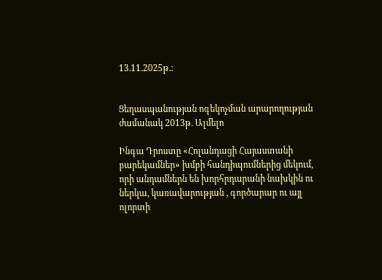13.11.2025թ.:


Ցեղասպանության ոգեկոչման արարողության ժամանակ 2013թ. Ալմելո

Ինգա Դրոստը «Հոլանդացի Հայաստանի բարեկամներ» խմբի հանդիպումներից մեկում, որի անդամներն են խորհրդարանի նախկին ու ներկա, կառավարության , գործարար ու այլ ոլորտի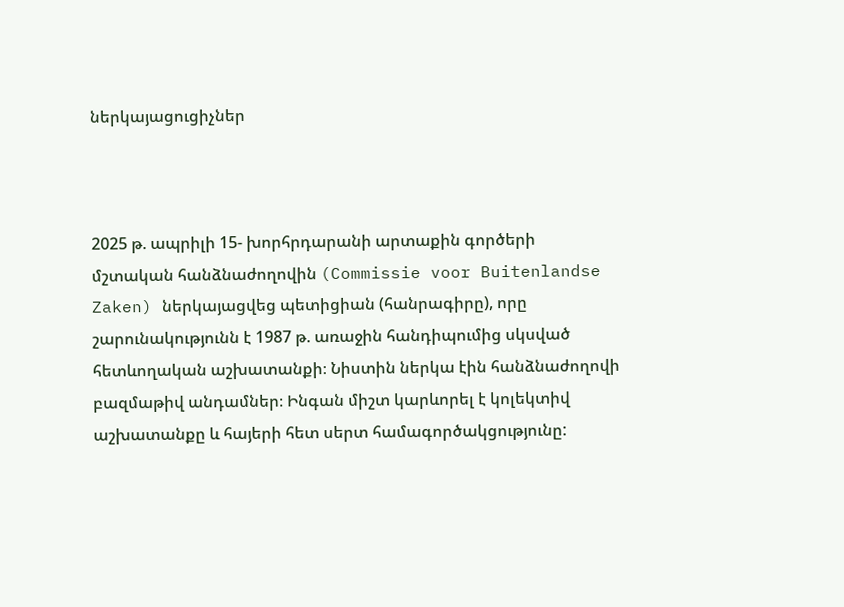ներկայացուցիչներ



2025 թ. ապրիլի 15- խորհրդարանի արտաքին գործերի մշտական հանձնաժողովին (Commissie voor Buitenlandse Zaken) ներկայացվեց պետիցիան (հանրագիրը), որը շարունակությունն է 1987 թ. առաջին հանդիպումից սկսված հետևողական աշխատանքի։ Նիստին ներկա էին հանձնաժողովի բազմաթիվ անդամներ։ Ինգան միշտ կարևորել է կոլեկտիվ աշխատանքը և հայերի հետ սերտ համագործակցությունը: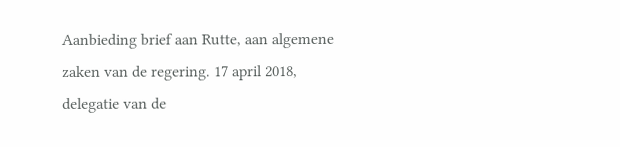Aanbieding brief aan Rutte, aan algemene zaken van de regering. 17 april 2018, delegatie van de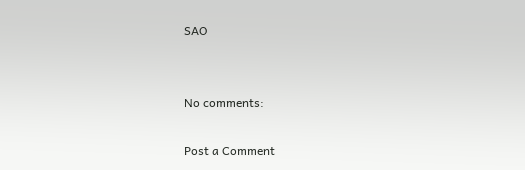SAO


No comments:

Post a Comment